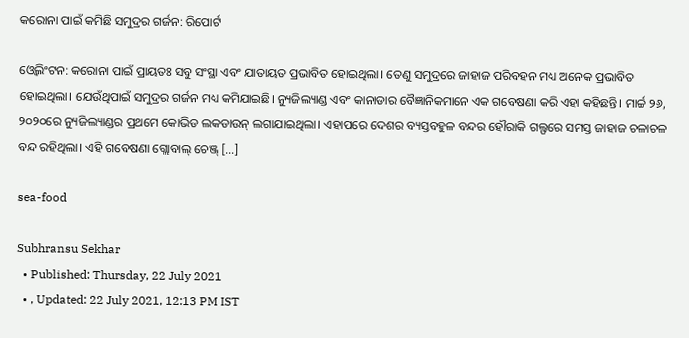କରୋନା ପାଇଁ କମିଛି ସମୁଦ୍ରର ଗର୍ଜନ: ରିପୋର୍ଟ

ଓ୍ୱେଲିଂଟନ: କରୋନା ପାଇଁ ପ୍ରାୟତଃ ସବୁ ସଂସ୍ଥା ଏବଂ ଯାତାୟତ ପ୍ରଭାବିତ ହୋଇଥିଲା। ତେଣୁ ସମୁଦ୍ରରେ ଜାହାଜ ପରିବହନ ମଧ୍ୟ ଅନେକ ପ୍ରଭାବିତ ହୋଇଥିଲା। ଯେଉଁଥିପାଇଁ ସମୁଦ୍ରର ଗର୍ଜନ ମଧ୍ୟ କମିଯାଇଛି। ନ୍ୟୁଜିଲ୍ୟାଣ୍ଡ ଏବଂ କାନାଡାର ବୈଜ୍ଞାନିକମାନେ ଏକ ଗବେଷଣା କରି ଏହା କହିଛନ୍ତି। ମାର୍ଚ୍ଚ ୨୬, ୨୦୨୦ରେ ନ୍ୟୁଜିଲ୍ୟାଣ୍ଡର ପ୍ରଥମେ କୋଭିଡ ଲକଡାଉନ୍ ଲଗାଯାଇଥିଲା। ଏହାପରେ ଦେଶର ବ୍ୟସ୍ତବହୁଳ ବନ୍ଦର ହୌରାକି ଗଲ୍ଫରେ ସମସ୍ତ ଜାହାଜ ଚଳାଚଳ ବନ୍ଦ ରହିଥିଲା। ଏହି ଗବେଷଣା ଗ୍ଲୋବାଲ୍ ଚେଞ୍ଜ୍ […]

sea-food

Subhransu Sekhar
  • Published: Thursday, 22 July 2021
  • , Updated: 22 July 2021, 12:13 PM IST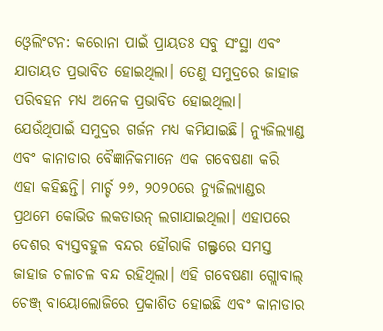ଓ୍ୱେଲିଂଟନ: କରୋନା ପାଇଁ ପ୍ରାୟତଃ ସବୁ ସଂସ୍ଥା ଏବଂ ଯାତାୟତ ପ୍ରଭାବିତ ହୋଇଥିଲା। ତେଣୁ ସମୁଦ୍ରରେ ଜାହାଜ ପରିବହନ ମଧ୍ୟ ଅନେକ ପ୍ରଭାବିତ ହୋଇଥିଲା। ଯେଉଁଥିପାଇଁ ସମୁଦ୍ରର ଗର୍ଜନ ମଧ୍ୟ କମିଯାଇଛି। ନ୍ୟୁଜିଲ୍ୟାଣ୍ଡ ଏବଂ କାନାଡାର ବୈଜ୍ଞାନିକମାନେ ଏକ ଗବେଷଣା କରି ଏହା କହିଛନ୍ତି। ମାର୍ଚ୍ଚ ୨୬, ୨୦୨୦ରେ ନ୍ୟୁଜିଲ୍ୟାଣ୍ଡର ପ୍ରଥମେ କୋଭିଡ ଲକଡାଉନ୍ ଲଗାଯାଇଥିଲା। ଏହାପରେ ଦେଶର ବ୍ୟସ୍ତବହୁଳ ବନ୍ଦର ହୌରାକି ଗଲ୍ଫରେ ସମସ୍ତ ଜାହାଜ ଚଳାଚଳ ବନ୍ଦ ରହିଥିଲା। ଏହି ଗବେଷଣା ଗ୍ଲୋବାଲ୍ ଚେଞ୍ଜ୍ ବାୟୋଲୋଜିରେ ପ୍ରକାଶିତ ହୋଇଛି ଏବଂ କାନାଡାର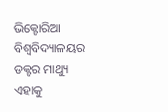ଭିକ୍ଟୋରିଆ ବିଶ୍ୱବିଦ୍ୟାଳୟର ଡକ୍ଟର ମାଥ୍ୟୁ ଏହାକୁ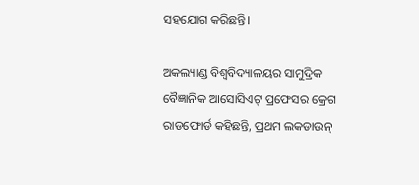ସହଯୋଗ କରିଛନ୍ତି।

ଅକଲ୍ୟାଣ୍ଡ ବିଶ୍ୱବିଦ୍ୟାଳୟର ସାମୁଦ୍ରିକ ବୈଜ୍ଞାନିକ ଆସୋସିଏଟ୍ ପ୍ରଫେସର କ୍ରେଗ ରାଡଫୋର୍ଡ କହିଛନ୍ତି, ପ୍ରଥମ ଲକଡାଉନ୍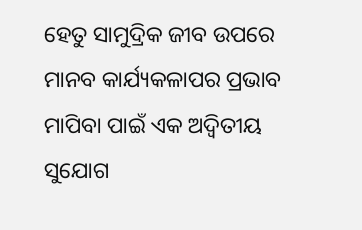ହେତୁ ସାମୁଦ୍ରିକ ଜୀବ ଉପରେ ମାନବ କାର୍ଯ୍ୟକଳାପର ପ୍ରଭାବ ମାପିବା ପାଇଁ ଏକ ଅଦ୍ୱିତୀୟ ସୁଯୋଗ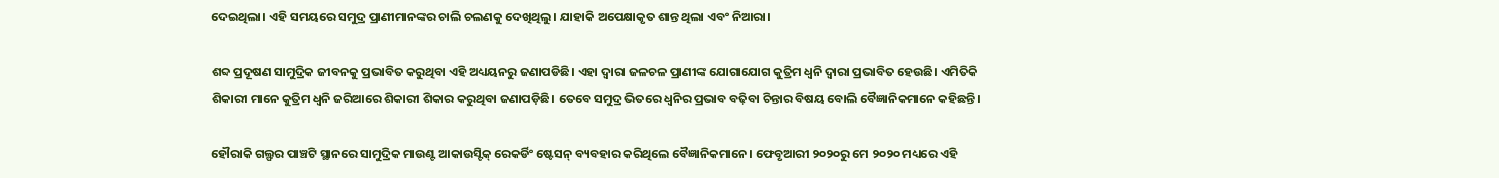ଦେଇଥିଲା। ଏହି ସମୟରେ ସମୁଦ୍ର ପ୍ରାଣୀମାନଙ୍କର ଚାଲି ଚଲଣକୁ ଦେଖିଥିଲୁ। ଯାହାକି ଅପେକ୍ଷାକୃତ ଶାନ୍ତ ଥିଲା ଏବଂ ନିଆରା।

ଶବ୍ଦ ପ୍ରଦୂଷଣ ସାମୁଦ୍ରିକ ଜୀବନକୁ ପ୍ରଭାବିତ କରୁଥିବା ଏହି ଅଧ୍ୟୟନରୁ ଜଣାପଡିଛି। ଏହା ଦ୍ୱାରା ଜଳଚଳ ପ୍ରାଣୀଙ୍କ ଯୋଗାଯୋଗ କୁତ୍ରିମ ଧ୍ୱନି ଦ୍ୱାରା ପ୍ରଭାବିତ ହେଉଛି। ଏମିତିକି ଶିକାରୀ ମାନେ କୁତ୍ରିମ ଧ୍ୱନି ଜରିଆରେ ଶିକାରୀ ଶିକାର କରୁଥିବା ଜଣାପଡ଼ିଛି। ତେବେ ସମୁଦ୍ର ଭିତରେ ଧ୍ୱନିର ପ୍ରଭାବ ବଢ଼ିବା ଚିନ୍ତାର ବିଷୟ ବୋଲି ବୈଜ୍ଞାନିକମାନେ କହିଛନ୍ତି।

ହୌରାକି ଗଲ୍ଫର ପାଞ୍ଚଟି ସ୍ଥାନରେ ସାମୁଦ୍ରିକ ମାଉଣ୍ଟ ଆକାଉସ୍ଟିକ୍ ରେକର୍ଡିଂ ଷ୍ଟେସନ୍ ବ୍ୟବହାର କରିଥିଲେ ବୈଜ୍ଞାନିକମାନେ। ଫେବୃଆରୀ ୨୦୨୦ରୁ ମେ ୨୦୨୦ ମଧ୍ୟରେ ଏହି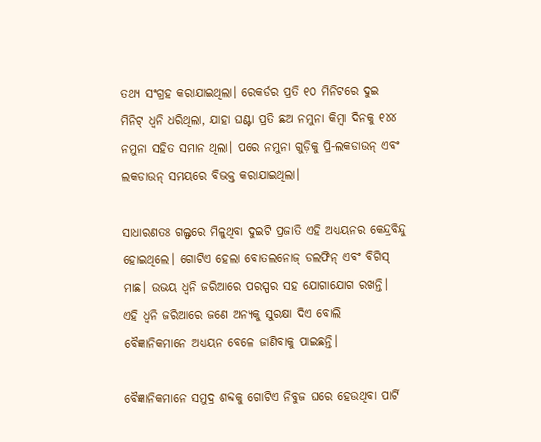ତଥ୍ୟ ସଂଗ୍ରହ କରାଯାଇଥିଲା। ରେକର୍ଡର ପ୍ରତି ୧୦ ମିନିଟରେ ଦୁଇ ମିନିଟ୍ ଧ୍ୱନି ଧରିଥିଲା, ଯାହା ଘଣ୍ଟା ପ୍ରତି ଛଅ ନମୁନା କିମ୍ବା ଦିନକୁ ୧୪୪ ନମୁନା ସହିତ ସମାନ ଥିଲା। ପରେ ନମୁନା ଗୁଡ଼ିକୁ ପ୍ରି-ଲକଡାଉନ୍ ଏବଂ ଲକଡାଉନ୍ ସମୟରେ ବିଭକ୍ତ କରାଯାଇଥିଲା।

ସାଧାରଣତଃ ଗଲ୍ଫରେ ମିଳୁଥିବା ଦୁଇଟି ପ୍ରଜାତି ଏହି ଅଧ୍ୟୟନର କେନ୍ଦ୍ରବିନ୍ଦୁ ହୋଇଥିଲେ। ଗୋଟିଏ ହେଲା ବୋତଲନୋଜ୍ ଡଲଫିନ୍ ଏବଂ ବିଗିସ୍ ମାଛ। ଉଭୟ ଧ୍ୱନି ଜରିଆରେ ପରସ୍ପର ସହ ଯୋଗାଯୋଗ ରଖନ୍ତି। ଏହି ଧ୍ୱନି ଜରିଆରେ ଜଣେ ଅନ୍ୟକୁ ସୁରକ୍ଷା ଦିଏ ବୋଲି ବୈଜ୍ଞାନିକମାନେ ଅଧ୍ୟୟନ ବେଳେ ଜାଣିବାକୁ ପାଇଛନ୍ତି।

ବୈଜ୍ଞାନିକମାନେ ସମୁଦ୍ର ଶବ୍ଦକୁ ଗୋଟିଏ ନିବୁଜ ଘରେ ହେଉଥିବା ପାର୍ଟି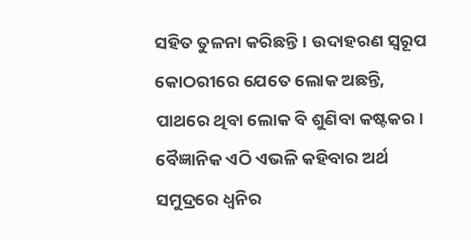ସହିତ ତୁଳନା କରିଛନ୍ତି। ଉଦାହରଣ ସ୍ୱରୂପ କୋଠରୀରେ ଯେତେ ଲୋକ ଅଛନ୍ତି, ପାଥରେ ଥିବା ଲୋକ ବି ଶୁଣିବା କଷ୍ଟକର। ବୈଜ୍ଞାନିକ ଏଠି ଏଭଳି କହିବାର ଅର୍ଥ ସମୁଦ୍ରରେ ଧ୍ୱନିର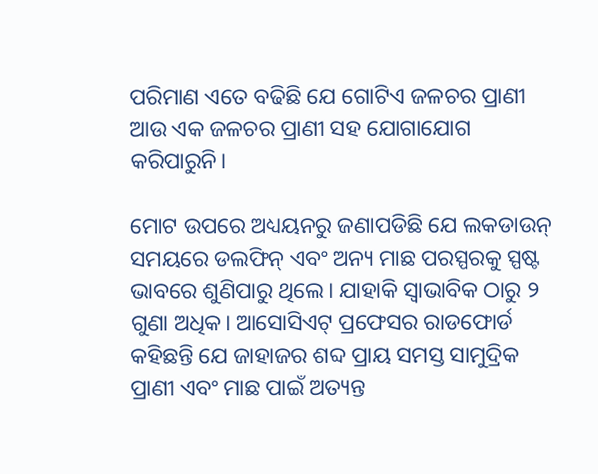ପରିମାଣ ଏତେ ବଢିଛି ଯେ ଗୋଟିଏ ଜଳଚର ପ୍ରାଣୀ ଆଉ ଏକ ଜଳଚର ପ୍ରାଣୀ ସହ ଯୋଗାଯୋଗ କରିପାରୁନି।

ମୋଟ ଉପରେ ଅଧ୍ୟୟନରୁ ଜଣାପଡିଛି ଯେ ଲକଡାଉନ୍ ସମୟରେ ଡଲଫିନ୍ ଏବଂ ଅନ୍ୟ ମାଛ ପରସ୍ପରକୁ ସ୍ପଷ୍ଟ ଭାବରେ ଶୁଣିପାରୁ ଥିଲେ। ଯାହାକି ସ୍ୱାଭାବିକ ଠାରୁ ୨ ଗୁଣା ଅଧିକ। ଆସୋସିଏଟ୍ ପ୍ରଫେସର ରାଡଫୋର୍ଡ କହିଛନ୍ତି ଯେ ଜାହାଜର ଶବ୍ଦ ପ୍ରାୟ ସମସ୍ତ ସାମୁଦ୍ରିକ ପ୍ରାଣୀ ଏବଂ ମାଛ ପାଇଁ ଅତ୍ୟନ୍ତ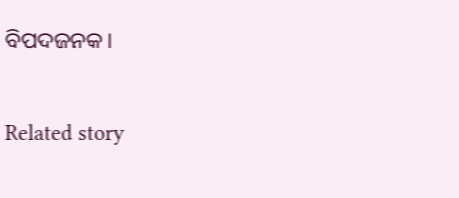ବିପଦଜନକ।

Related story